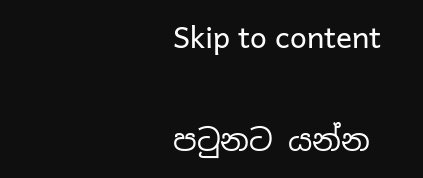Skip to content

පටුනට යන්න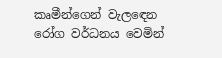කෘමීන්ගෙන් වැලඳෙන රෝග වර්ධනය වෙමින්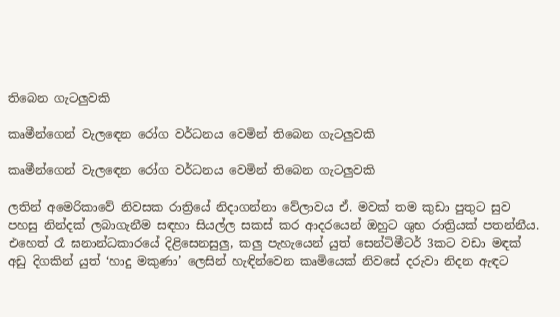තිබෙන ගැටලුවකි

කෘමීන්ගෙන් වැලඳෙන රෝග වර්ධනය වෙමින් තිබෙන ගැටලුවකි

කෘමීන්ගෙන් වැලඳෙන රෝග වර්ධනය වෙමින් තිබෙන ගැටලුවකි

ලතින් අමෙරිකාවේ නිවසක රාත්‍රියේ නිදාගන්නා වේලාවය ඒ. මවක් තම කුඩා පුතුට සුව පහසු නින්දක් ලබාගැනීම සඳහා සියල්ල සකස් කර ආදරයෙන් ඔහුට ශුභ රාත්‍රියක් පතන්නීය. එහෙත් රෑ ඝනාන්ධකාරයේ දිළිසෙනසුලු, කලු පැහැයෙන් යුත් සෙන්ටිමීටර් 3කට වඩා මඳක් අඩු දිගකින් යුත් ‘හාදු මකුණා’ ලෙසින් හැඳින්වෙන කෘමියෙක් නිවසේ දරුවා නිදන ඇඳට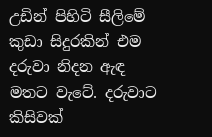උඩින් පිහිටි සීලිමේ කුඩා සිදුරකින් එම දරුවා නිදන ඇඳ මතට වැටේ. දරුවාට කිසිවක්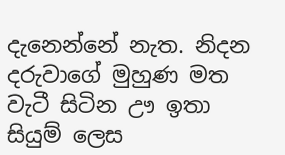දැනෙන්නේ නැත. නිදන දරුවාගේ මුහුණ මත වැටී සිටින ඌ ඉතා සියුම් ලෙස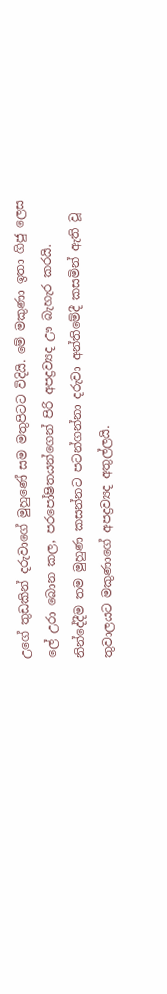උගේ තුඩකින් දරුවාගේ මුහුණේ සම මතුපිටට විදියි. මේ මකුණා ඉතා ගිජු ලෙස ලේ උරා බොන කල, පරපෝෂිතයන්ගෙන් පිරි අපද්‍රව්‍යද ඌ බැහැර කරයි. නින්දේදීම තම මුහුණ කසන්නට පටන්ගන්නා දරුවා අන්තිමේදී කසමින් ඇති වූ තුවාලයට මකුණාගේ අපද්‍රව්‍යද අතුල්ලයි.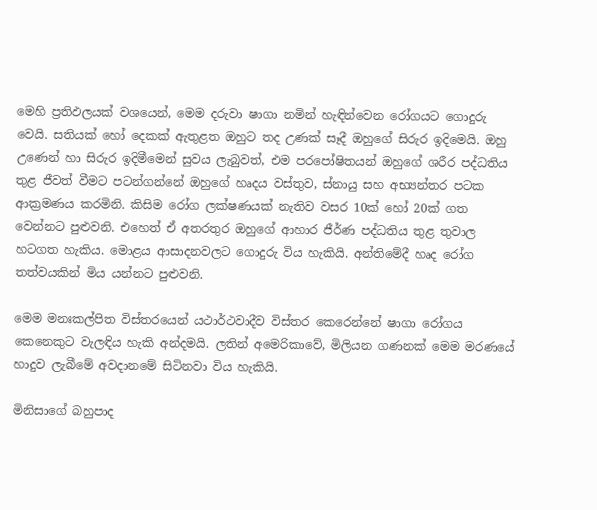මෙහි ප්‍රතිඵලයක් වශයෙන්, මෙම දරුවා ෂාගා නමින් හැඳින්වෙන රෝගයට ගොදුරු වෙයි. සතියක් හෝ දෙකක් ඇතුළත ඔහුට තද උණක් සෑදී ඔහුගේ සිරුර ඉදිමෙයි. ඔහු උණෙන් හා සිරුර ඉදිමීමෙන් සුවය ලැබුවත්, එම පරපෝෂිතයන් ඔහුගේ ශරීර පද්ධතිය තුළ ජීවත් වීමට පටන්ගන්නේ ඔහුගේ හෘදය වස්තුව, ස්නායු සහ අභ්‍යන්තර පටක ආක්‍රමණය කරමිනි. කිසිම රෝග ලක්ෂණයක් නැතිව වසර 10ක් හෝ 20ක් ගත වෙන්නට පුළුවනි. එහෙත් ඒ අතරතුර ඔහුගේ ආහාර ජීර්ණ පද්ධතිය තුළ තුවාල හටගත හැකිය. මොළය ආසාදනවලට ගොදුරු විය හැකියි. අන්තිමේදී හෘද රෝග තත්වයකින් මිය යන්නට පුළුවනි.

මෙම මනඃකල්පිත විස්තරයෙන් යථාර්ථවාදීව විස්තර කෙරෙන්නේ ෂාගා රෝගය කෙනෙකුට වැලඳිය හැකි අන්දමයි. ලතින් අමෙරිකාවේ, මිලියන ගණනක් මෙම මරණයේ හාදුව ලැබීමේ අවදානමේ සිටිනවා විය හැකියි.

මිනිසාගේ බහුපාද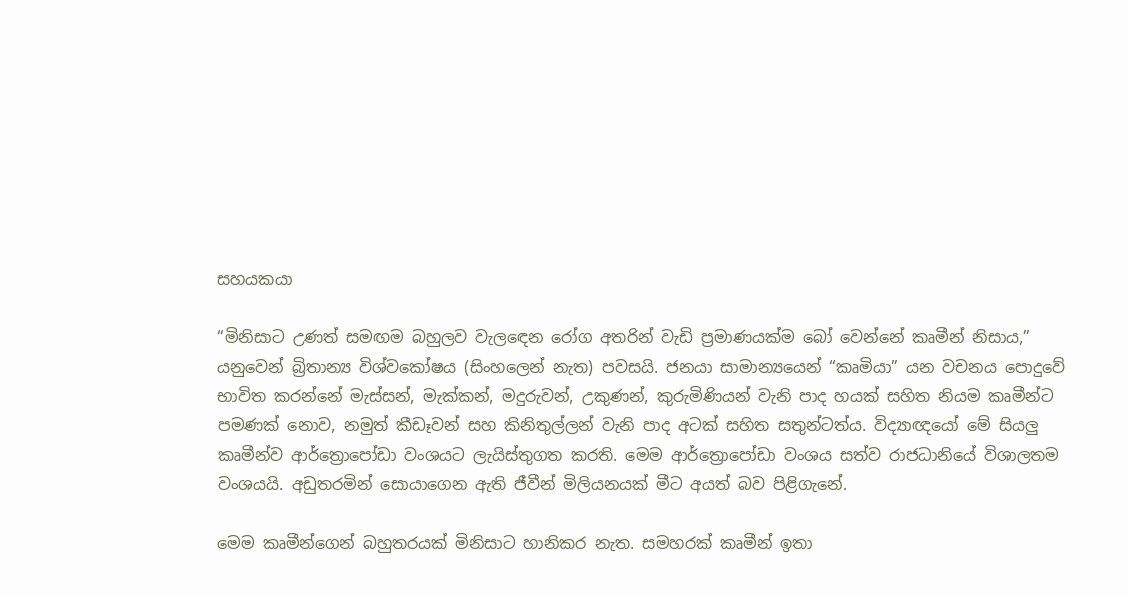සහයකයා

“මිනිසාට උණත් සමඟම බහුලව වැලඳෙන රෝග අතරින් වැඩි ප්‍රමාණයක්ම බෝ වෙන්නේ කෘමීන් නිසාය,” යනුවෙන් බ්‍රිතාන්‍ය විශ්වකෝෂය (සිංහලෙන් නැත) පවසයි. ජනයා සාමාන්‍යයෙන් “කෘමියා” යන වචනය පොදුවේ භාවිත කරන්නේ මැස්සන්, මැක්කන්, මදුරුවන්, උකුණන්, කුරුමිණියන් වැනි පාද හයක් සහිත නියම කෘමීන්ට පමණක් නොව, නමුත් කීඩෑවන් සහ කිනිතුල්ලන් වැනි පාද අටක් සහිත සතුන්ටත්ය. විද්‍යාඥයෝ මේ සියලු කෘමීන්ව ආර්ත්‍රොපෝඩා වංශයට ලැයිස්තුගත කරති. මෙම ආර්ත්‍රොපෝඩා වංශය සත්ව රාජධානියේ විශාලතම වංශයයි. අඩුතරමින් සොයාගෙන ඇති ජීවීන් මිලියනයක් මීට අයත් බව පිළිගැනේ.

මෙම කෘමීන්ගෙන් බහුතරයක් මිනිසාට හානිකර නැත. සමහරක් කෘමීන් ඉතා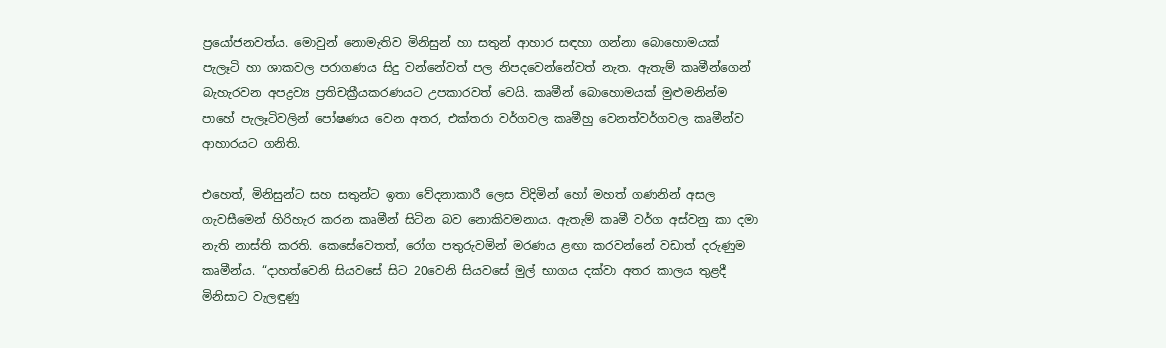ප්‍රයෝජනවත්ය. මොවුන් නොමැතිව මිනිසුන් හා සතුන් ආහාර සඳහා ගන්නා බොහොමයක් පැලෑටි හා ශාකවල පරාගණය සිදු වන්නේවත් පල නිපදවෙන්නේවත් නැත. ඇතැම් කෘමීන්ගෙන් බැහැරවන අපද්‍රව්‍ය ප්‍රතිචක්‍රීයකරණයට උපකාරවත් වෙයි. කෘමීන් බොහොමයක් මුළුමනින්ම පාහේ පැලෑටිවලින් පෝෂණය වෙන අතර, එක්තරා වර්ගවල කෘමීහු වෙනත්වර්ගවල කෘමීන්ව ආහාරයට ගනිති.

එහෙත්, මිනිසුන්ට සහ සතුන්ට ඉතා වේදනාකාරී ලෙස විදිමින් හෝ මහත් ගණනින් අසල ගැවසීමෙන් හිරිහැර කරන කෘමීන් සිටින බව නොකිවමනාය. ඇතැම් කෘමී වර්ග අස්වනු කා දමා නැති නාස්ති කරති. කෙසේවෙතත්, රෝග පතුරුවමින් මරණය ළඟා කරවන්නේ වඩාත් දරුණුම කෘමීන්ය. “දාහත්වෙනි සියවසේ සිට 20වෙනි සියවසේ මුල් භාගය දක්වා අතර කාලය තුළදී මිනිසාට වැලඳුණු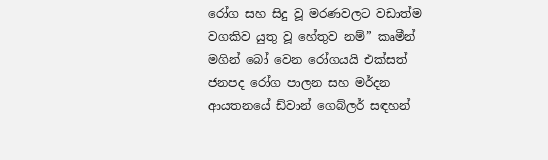රෝග සහ සිදු වූ මරණවලට වඩාත්ම වගකිව යුතු වූ හේතුව නම්” කෘමීන් මගින් බෝ වෙන රෝගයයි එක්සත් ජනපද රෝග පාලන සහ මර්දන ආයතනයේ ඩ්වාන් ගෙබ්ලර් සඳහන්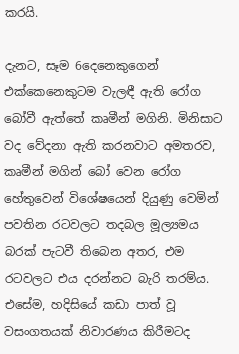කරයි.

දැනට, සෑම 6දෙනෙකුගෙන් එක්කෙනෙකුටම වැලඳී ඇති රෝග බෝවී ඇත්තේ කෘමීන් මගිනි. මිනිසාට වද වේදනා ඇති කරනවාට අමතරව, කෘමීන් මගින් බෝ වෙන රෝග හේතුවෙන් විශේෂයෙන් දියුණු වෙමින් පවතින රටවලට තදබල මූල්‍යමය බරක් පැටවී තිබෙන අතර, එම රටවලට එය දරන්නට බැරි තරම්ය. එසේම, හදිසියේ කඩා පාත් වූ වසංගතයක් නිවාරණය කිරීමටද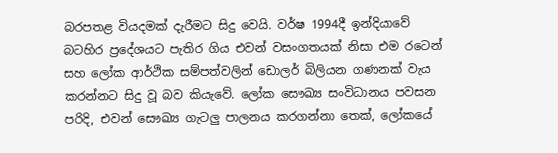බරපතළ වියදමක් දැරීමට සිදු වෙයි. වර්ෂ 1994දී ඉන්දියාවේ බටහිර ප්‍රදේශයට පැතිර ගිය එවන් වසංගතයක් නිසා එම රටෙන් සහ ලෝක ආර්ථික සම්පත්වලින් ඩොලර් බිලියන ගණනක් වැය කරන්නට සිදු වූ බව කියැවේ. ලෝක සෞඛ්‍ය සංවිධානය පවසන පරිදි, එවන් සෞඛ්‍ය ගැටලු පාලනය කරගන්නා තෙක්, ලෝකයේ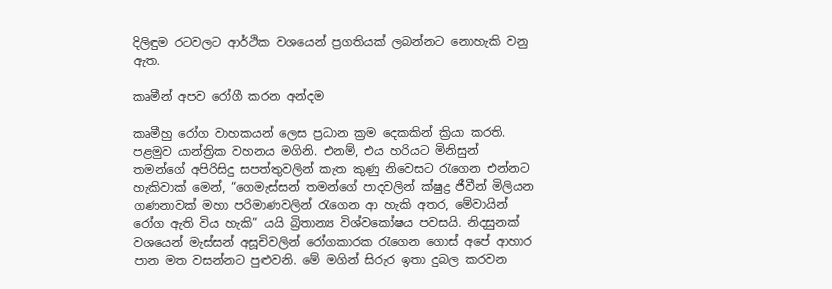දිලිඳුම රටවලට ආර්ථික වශයෙන් ප්‍රගතියක් ලබන්නට නොහැකි වනු ඇත.

කෘමීන් අපව රෝගී කරන අන්දම

කෘමීහු රෝග වාහකයන් ලෙස ප්‍රධාන ක්‍රම දෙකකින් ක්‍රියා කරති. පළමුව යාන්ත්‍රික වහනය මගිනි. එනම්, එය හරියට මිනිසුන් තමන්ගේ අපිරිසිදු සපත්තුවලින් කැත කුණු නිවෙසට රැගෙන එන්නට හැකිවාක් මෙන්, “ගෙමැස්සන් තමන්ගේ පාදවලින් ක්ෂුද්‍ර ජීවීන් මිලියන ගණනාවක් මහා පරිමාණවලින් රැගෙන ආ හැකි අතර, මේවායින් රෝග ඇති විය හැකි” යයි බ්‍රිතාන්‍ය විශ්වකෝෂය පවසයි. නිදසුනක් වශයෙන් මැස්සන් අසූචිවලින් රෝගකාරක රැගෙන ගොස් අපේ ආහාර පාන මත වසන්නට පුළුවනි. මේ මගින් සිරුර ඉතා දුබල කරවන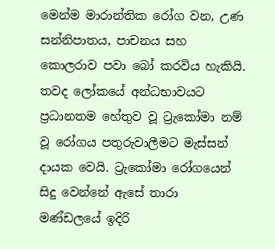මෙන්ම මාරාන්තික රෝග වන, උණ සන්නිපාතය, පාචනය සහ කොලරාව පවා බෝ කරවිය හැකියි. තවද ලෝකයේ අන්ධභාවයට ප්‍රධානතම හේතුව වූ ට්‍රැකෝමා නම් වූ රෝගය පතුරුවාලීමට මැස්සන් දායක වෙයි. ට්‍රැකෝමා රෝගයෙන් සිදු වෙන්නේ ඇසේ තාරා මණ්ඩලයේ ඉදිරි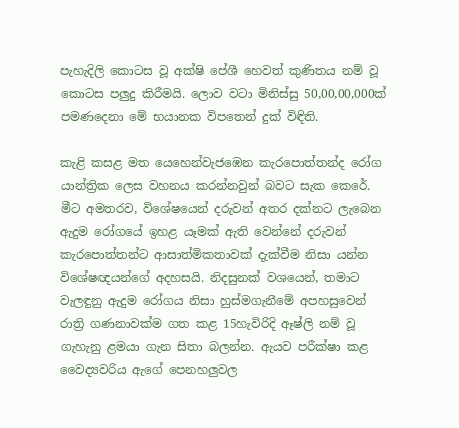පැහැදිලි කොටස වූ අක්ෂි පේශී හෙවත් කුණිතය නම් වූ කොටස පලුදු කිරීමයි. ලොව වටා මිනිස්සු 50,00,00,000ක් පමණදෙනා මේ භයානක විපතෙන් දුක් විඳිති.

කැළි කසළ මත යෙහෙන්වැජඹෙන කැරපොත්තන්ද රෝග යාන්ත්‍රික ලෙස වහනය කරන්නවුන් බවට සැක කෙරේ. මීට අමතරව, විශේෂයෙන් දරුවන් අතර දක්නට ලැබෙන ඇදුම රෝගයේ ඉහළ යෑමක් ඇති වෙන්නේ දරුවන් කැරපොත්තන්ට ආසාත්මිකතාවක් දැක්වීම නිසා යන්න විශේෂඥයන්ගේ අදහසයි. නිදසුනක් වශයෙන්, තමාට වැලඳුනු ඇදුම රෝගය නිසා හුස්මගැනීමේ අපහසුවෙන් රාත්‍රි ගණනාවක්ම ගත කළ 15හැවිරිදි ඈෂ්ලි නම් වූ ගැහැනු ළමයා ගැන සිතා බලන්න. ඇයව පරීක්ෂා කළ වෛද්‍යවරිය ඇගේ පෙනහලුවල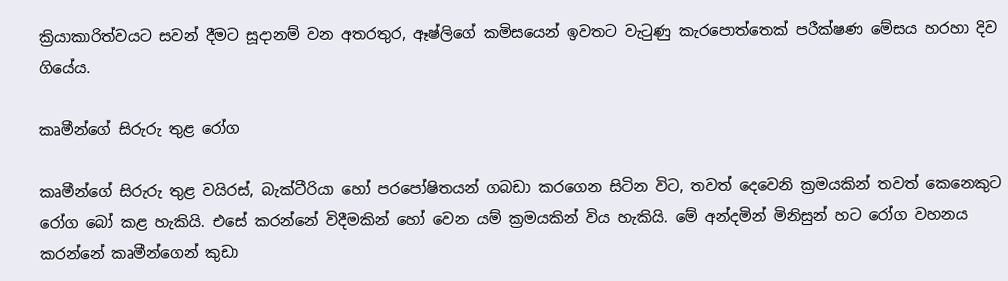ක්‍රියාකාරිත්වයට සවන් දීමට සූදානම් වන අතරතුර, ඈෂ්ලිගේ කමිසයෙන් ඉවතට වැටුණු කැරපොත්තෙක් පරීක්ෂණ මේසය හරහා දිව ගියේය.

කෘමීන්ගේ සිරුරු තුළ රෝග

කෘමීන්ගේ සිරුරු තුළ වයිරස්, බැක්ටීරියා හෝ පරපෝෂිතයන් ගබඩා කරගෙන සිටින විට, තවත් දෙවෙනි ක්‍රමයකින් තවත් කෙනෙකුට රෝග බෝ කළ හැකියි. එසේ කරන්නේ විදීමකින් හෝ වෙන යම් ක්‍රමයකින් විය හැකියි. මේ අන්දමින් මිනිසුන් හට රෝග වහනය කරන්නේ කෘමීන්ගෙන් කුඩා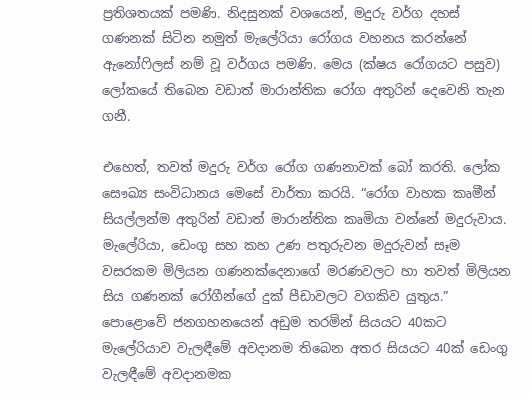ප්‍රතිශතයක් පමණි. නිදසුනක් වශයෙන්, මදුරු වර්ග දහස් ගණනක් සිටින නමුත් මැලේරියා රෝගය වහනය කරන්නේ ඇනෝෆිලස් නම් වූ වර්ගය පමණි. මෙය (ක්ෂය රෝගයට පසුව) ලෝකයේ තිබෙන වඩාත් මාරාන්තික රෝග අතුරින් දෙවෙනි තැන ගනී.

එහෙත්, තවත් මදුරු වර්ග රෝග ගණනාවක් බෝ කරති. ලෝක සෞඛ්‍ය සංවිධානය මෙසේ වාර්තා කරයි. “රෝග වාහක කෘමීන් සියල්ලන්ම අතුරින් වඩාත් මාරාන්තික කෘමියා වන්නේ මදුරුවාය. මැලේරියා, ඩෙංගු සහ කහ උණ පතුරුවන මදුරුවන් සෑම වසරකම මිලියන ගණනක්දෙනාගේ මරණවලට හා තවත් මිලියන සිය ගණනක් රෝගීන්ගේ දුක් පීඩාවලට වගකිව යුතුය.” පොළොවේ ජනගහනයෙන් අඩුම තරමින් සියයට 40කට මැලේරියාව වැලඳීමේ අවදානම තිබෙන අතර සියයට 40ක් ඩෙංගු වැලඳීමේ අවදානමක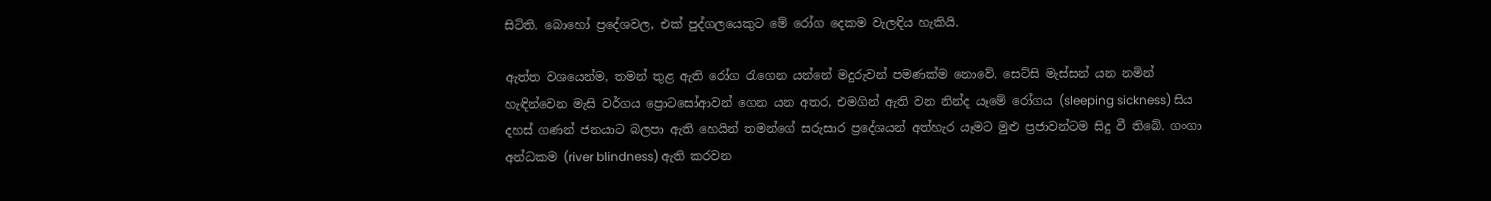සිටිති. බොහෝ ප්‍රදේශවල, එක් පුද්ගලයෙකුට මේ රෝග දෙකම වැලඳිය හැකියි.

ඇත්ත වශයෙන්ම, තමන් තුළ ඇති රෝග රැගෙන යන්නේ මදුරුවන් පමණක්ම නොවේ. සෙට්සි මැස්සන් යන නමින් හැඳින්වෙන මැසි වර්ගය ප්‍රොටසෝආවන් ගෙන යන අතර, එමගින් ඇති වන නින්ද යෑමේ රෝගය (sleeping sickness) සිය දහස් ගණන් ජනයාට බලපා ඇති හෙයින් තමන්ගේ සරුසාර ප්‍රදේශයන් අත්හැර යෑමට මුළු ප්‍රජාවන්ටම සිදු වී තිබේ. ගංගා අන්ධකම (river blindness) ඇති කරවන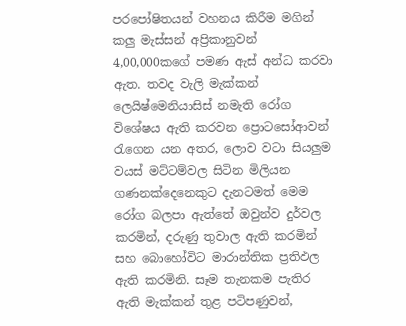පරපෝෂිතයන් වහනය කිරීම මගින් කලු මැස්සන් අප්‍රිකානුවන් 4,00,000කගේ පමණ ඇස් අන්ධ කරවා ඇත. තවද වැලි මැක්කන් ලෙයිෂ්මෙනියාසිස් නමැති රෝග විශේෂය ඇති කරවන ප්‍රොටසෝආවන් රැගෙන යන අතර, ලොව වටා සියලුම වයස් මට්ටම්වල සිටින මිලියන ගණනක්දෙනෙකුට දැනටමත් මෙම රෝග බලපා ඇත්තේ ඔවුන්ව දුර්වල කරමින්, දරුණු තුවාල ඇති කරමින් සහ බොහෝවිට මාරාන්තික ප්‍රතිඵල ඇති කරමිනි. සෑම තැනකම පැතිර ඇති මැක්කන් තුළ පටිපණුවන්,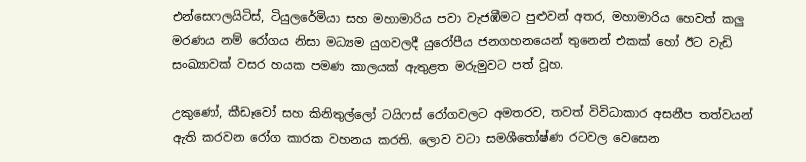එන්සෙෆලයිටිස්, ටියුලරේමියා සහ මහාමාරිය පවා වැජඹීමට පුළුවන් අතර, මහාමාරිය හෙවත් කලු මරණය නම් රෝගය නිසා මධ්‍යම යුගවලදී යුරෝපීය ජනගහනයෙන් තුනෙන් එකක් හෝ ඊට වැඩි සංඛ්‍යාවක් වසර හයක පමණ කාලයක් ඇතුළත මරුමුවට පත් වූහ.

උකුණෝ, කීඩෑවෝ සහ කිනිතුල්ලෝ ටයිෆස් රෝගවලට අමතරව, තවත් විවිධාකාර අසනීප තත්වයන් ඇති කරවන රෝග කාරක වහනය කරති. ලොව වටා සමශීතෝෂ්ණ රටවල වෙසෙන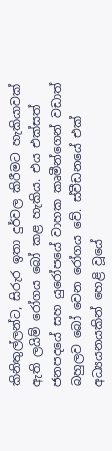කිනිතුල්ලන්ට, සිරුර ඉතා දුර්වල කිරීමට හැකියාවක් ඇති ලයිම් රෝගය බෝ කළ හැකිය. එය එක්සත් ජනපදයේ සහ යුරෝපයේ වාහක කෘමීන්ගෙන් වඩාත් බහුලව බෝ වෙන රෝගය වේ. ස්වීඩනයේ එක් අධ්‍යයනයකින් හෙළි වූයේ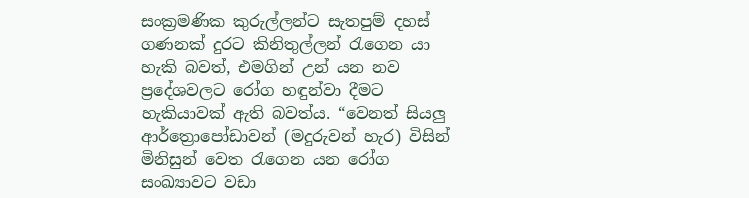සංක්‍රමණික කුරුල්ලන්ට සැතපුම් දහස් ගණනක් දුරට කිනිතුල්ලන් රැගෙන යා හැකි බවත්, එමගින් උන් යන නව ප්‍රදේශවලට රෝග හඳුන්වා දීමට හැකියාවක් ඇති බවත්ය. “වෙනත් සියලු ආර්ත්‍රොපෝඩාවන් (මදුරුවන් හැර) විසින් මිනිසුන් වෙත රැගෙන යන රෝග සංඛ්‍යාවට වඩා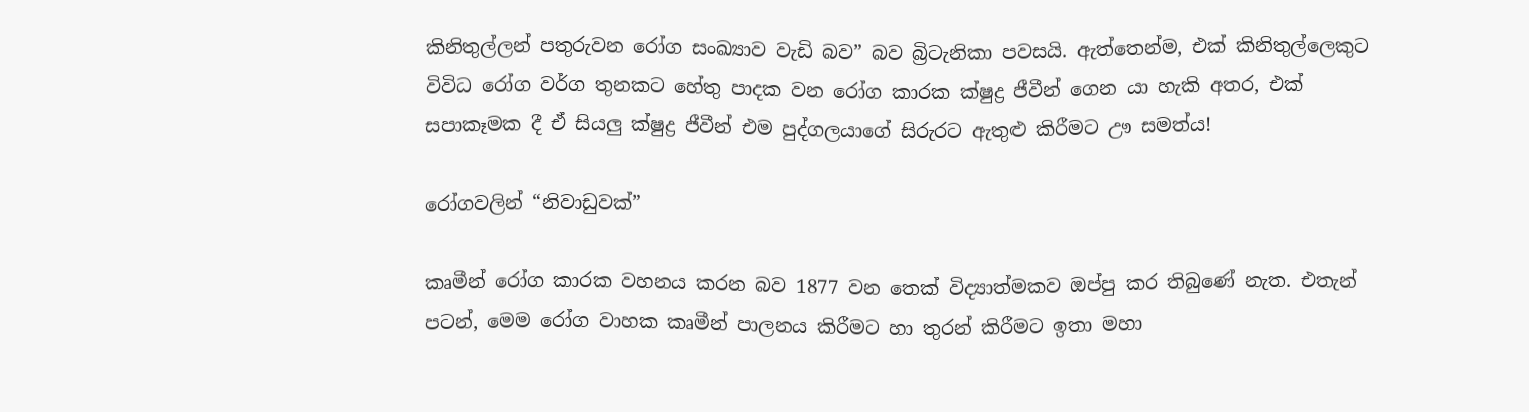කිනිතුල්ලන් පතුරුවන රෝග සංඛ්‍යාව වැඩි බව” බව බ්‍රිටැනිකා පවසයි. ඇත්තෙන්ම, එක් කිනිතුල්ලෙකුට විවිධ රෝග වර්ග තුනකට හේතු පාදක වන රෝග කාරක ක්ෂුද්‍ර ජීවීන් ගෙන යා හැකි අතර, එක් සපාකෑමක දී ඒ සියලු ක්ෂුද්‍ර ජීවීන් එම පුද්ගලයාගේ සිරුරට ඇතුළු කිරීමට ඌ සමත්ය!

රෝගවලින් “නිවාඩුවක්”

කෘමීන් රෝග කාරක වහනය කරන බව 1877 වන තෙක් විද්‍යාත්මකව ඔප්පු කර තිබුණේ නැත. එතැන් පටන්, මෙම රෝග වාහක කෘමීන් පාලනය කිරීමට හා තුරන් කිරීමට ඉතා මහා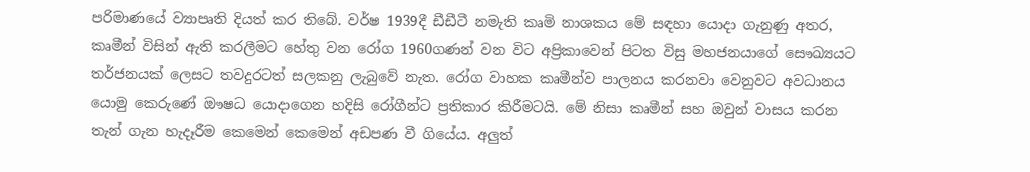පරිමාණයේ ව්‍යාපෘති දියත් කර තිබේ. වර්ෂ 1939දී ඩීඩීටී නමැති කෘමි නාශකය මේ සඳහා යොදා ගැනුණු අතර, කෘමීන් විසින් ඇති කරලීමට හේතු වන රෝග 1960ගණන් වන විට අප්‍රිකාවෙන් පිටත විසු මහජනයාගේ සෞඛ්‍යයට තර්ජනයක් ලෙසට තවදුරටත් සලකනු ලැබුවේ නැත. රෝග වාහක කෘමීන්ව පාලනය කරනවා වෙනුවට අවධානය යොමු කෙරුණේ ඖෂධ යොදාගෙන හදිසි රෝගීන්ට ප්‍රතිකාර කිරීමටයි. මේ නිසා කෘමීන් සහ ඔවුන් වාසය කරන තැන් ගැන හැදෑරීම කෙමෙන් කෙමෙන් අඩපණ වී ගියේය. අලුත්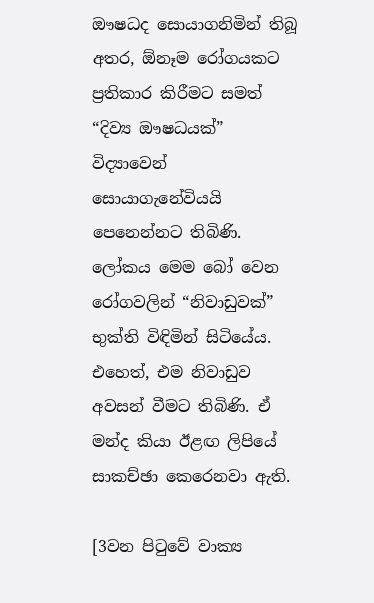ඖෂධද සොයාගනිමින් තිබූ අතර, ඕනෑම රෝගයකට ප්‍රතිකාර කිරීමට සමත් “දිව්‍ය ඖෂධයක්” විද්‍යාවෙන් සොයාගැනේවියයි පෙනෙන්නට තිබිණි. ලෝකය මෙම බෝ වෙන රෝගවලින් “නිවාඩුවක්” භුක්ති විඳිමින් සිටියේය. එහෙත්, එම නිවාඩුව අවසන් වීමට තිබිණි. ඒ මන්ද කියා ඊළඟ ලිපියේ සාකච්ඡා කෙරෙනවා ඇති.

[3වන පිටුවේ වාක්‍ය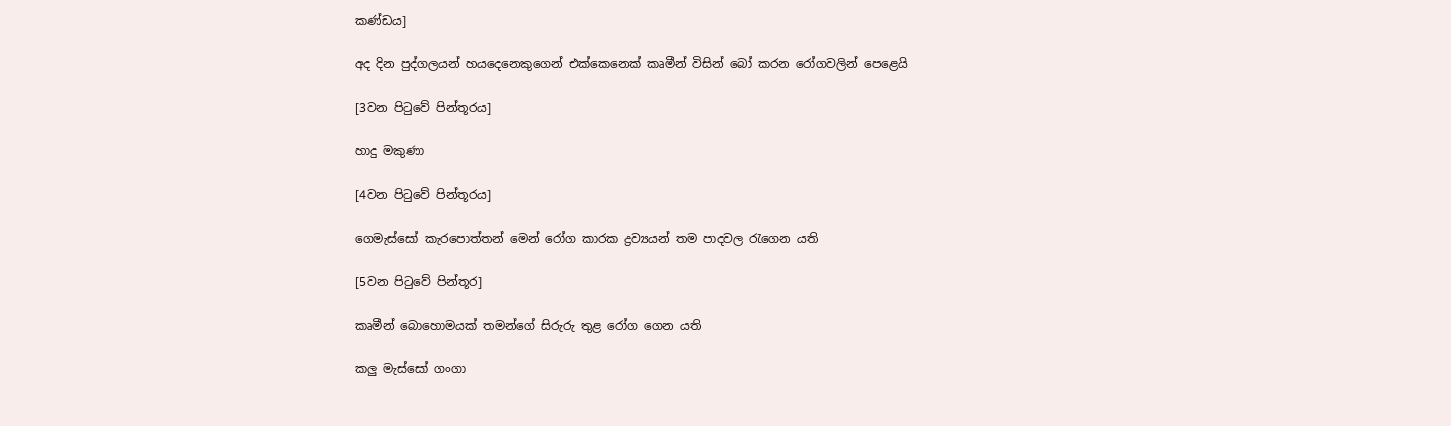කණ්ඩය]

අද දින පුද්ගලයන් හයදෙනෙකුගෙන් එක්කෙනෙක් කෘමීන් විසින් බෝ කරන රෝගවලින් පෙළෙයි

[3වන පිටුවේ පින්තූරය]

හාදු මකුණා

[4වන පිටුවේ පින්තූරය]

ගෙමැස්සෝ කැරපොත්තන් මෙන් රෝග කාරක ද්‍රව්‍යයන් තම පාදවල රැගෙන යති

[5වන පිටුවේ පින්තූර]

කෘමීන් බොහොමයක් තමන්ගේ සිරුරු තුළ රෝග ගෙන යති

කලු මැස්සෝ ගංගා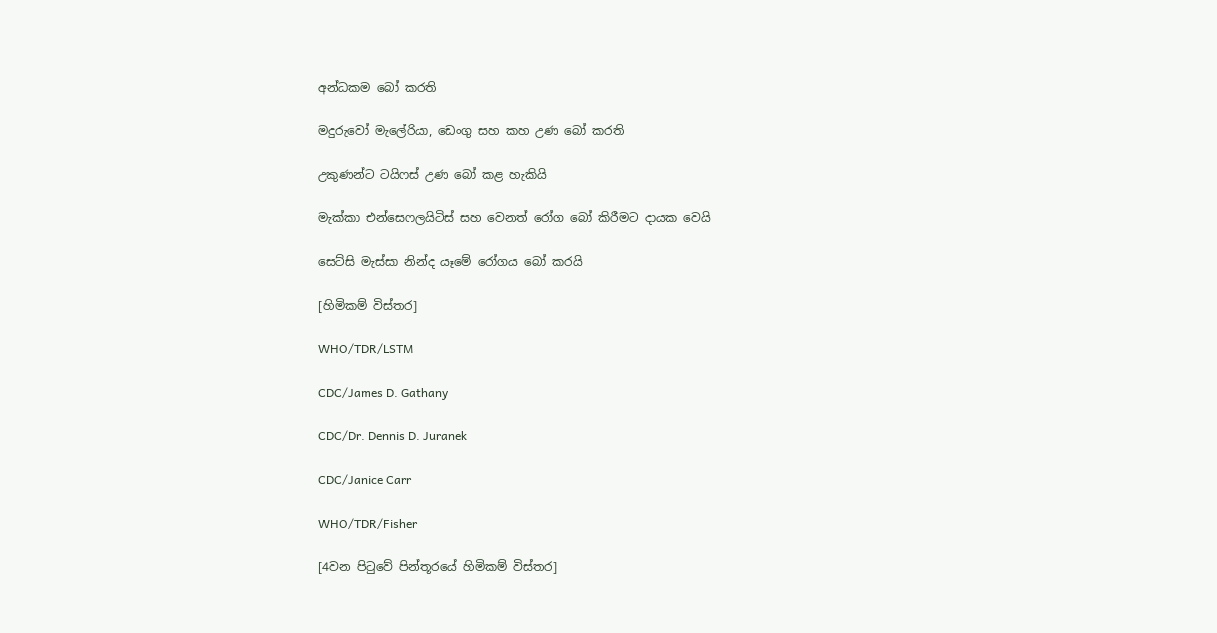අන්ධකම බෝ කරති

මදුරුවෝ මැලේරියා, ඩෙංගු සහ කහ උණ බෝ කරති

උකුණන්ට ටයිෆස් උණ බෝ කළ හැකියි

මැක්කා එන්සෙෆලයිටිස් සහ වෙනත් රෝග බෝ කිරීමට දායක වෙයි

සෙට්සි මැස්සා නින්ද යෑමේ රෝගය බෝ කරයි

[හිමිකම් විස්තර]

WHO/TDR/LSTM

CDC/James D. Gathany

CDC/Dr. Dennis D. Juranek

CDC/Janice Carr

WHO/TDR/Fisher

[4වන පිටුවේ පින්තූරයේ හිමිකම් විස්තර]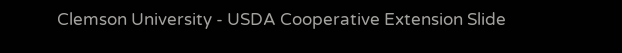Clemson University - USDA Cooperative Extension Slide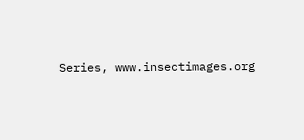Series, www.insectimages.org